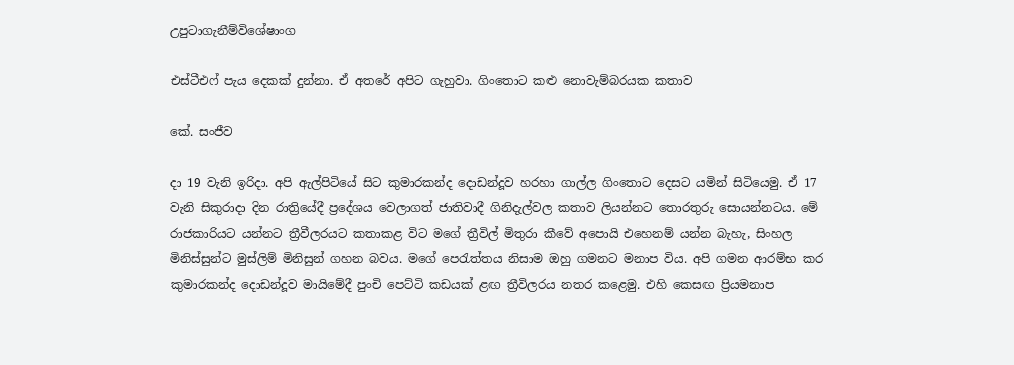උපුටාගැනීම්විශේෂාංග

එස්ටීඑෆ් පැය දෙකක් දුන්නා. ඒ අතරේ අපිට ගැහුවා. ගිංතොට කළු නොවැම්බරයක කතාව

කේ. සංජීව

දා 19 වැනි ඉරිදා. අපි ඇල්පිටියේ සිට කුමාරකන්ද දොඩන්දූව හරහා ගාල්ල ගිංතොට දෙසට යමින් සිටියෙමු. ඒ 17 වැනි සිකුරාදා දින රාත්‍රියේදී ප්‍රදේශය වෙලාගත් ජාතිවාදී ගිනිදැල්වල කතාව ලියන්නට තොරතුරු සොයන්නටය. මේ රාජකාරියට යන්නට ත්‍රීවීලරයට කතාකළ විට මගේ ත්‍රීවිල් මිතුරා කීවේ අපොයි එහෙනම් යන්න බැහැ, සිංහල මිනිස්සුන්ට මුස්ලිම් මිනිසුන් ගහන බවය. මගේ පෙරැත්තය නිසාම ඔහු ගමනට මනාප විය. අපි ගමන ආරම්භ කර කුමාරකන්ද දොඩන්දූව මායිමේදී පුංචි පෙට්ටි කඩයක් ළඟ ත්‍රීවිලරය නතර කළෙමු. එහි කෙසඟ ප්‍රියමනාප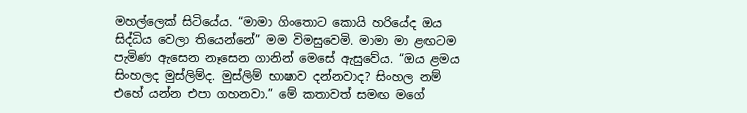මහල්ලෙක් සිටියේය. “මාමා ගිංතොට කොයි හරියේද ඔය සිද්ධිය වෙලා තියෙන්නේ” මම විමසුවෙමි. මාමා මා ළඟටම පැමිණ ඇසෙන නෑසෙන ගානින් මෙසේ ඇසුවේය. “ඔය ළමය සිංහලද මුස්ලිම්ද. මුස්ලිම් භාෂාව දන්නවාද? සිංහල නම් එහේ යන්න එපා ගහනවා.” මේ කතාවත් සමඟ මගේ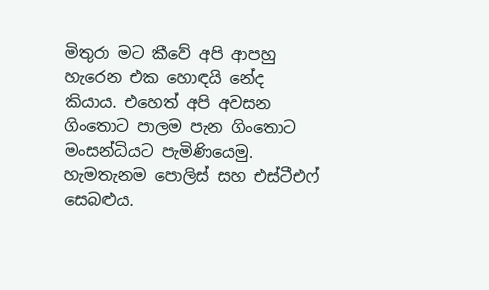මිතුරා මට කීවේ අපි ආපහු හැරෙන එක හොඳයි නේද කියාය. එහෙත් අපි අවසන ගිංතොට පාලම පැන ගිංතොට මංසන්ධියට පැමිණියෙමු. හැමතැනම පොලිස් සහ එස්ටීඑෆ් සෙබළුය.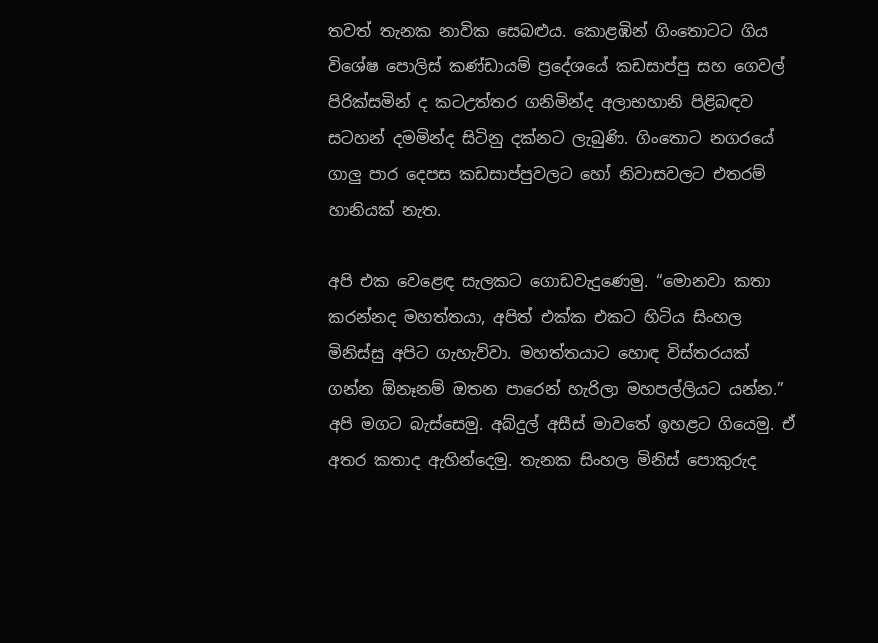තවත් තැනක නාවික සෙබළුය. කොළඹින් ගිංතොටට ගිය විශේෂ පොලිස් කණ්ඩායම් ප්‍රදේශයේ කඩසාප්පු සහ ගෙවල් පිරික්සමින් ද කටඋත්තර ගනිමින්ද අලාභහානි පිළිබඳව සටහන් දමමින්ද සිටිනු දක්නට ලැබුණි. ගිංතොට නගරයේ ගාලු පාර දෙපස කඩසාප්පුවලට හෝ නිවාසවලට එතරම් හානියක් නැත.

අපි එක වෙළෙඳ සැලකට ගොඩවැදුණෙමු. “මොනවා කතා කරන්නද මහත්තයා, අපිත් එක්ක එකට හිටිය සිංහල මිනිස්සු අපිට ගැහැව්වා. මහත්තයාට හොඳ විස්තරයක් ගන්න ඕනෑනම් ඔතන පාරෙන් හැරිලා මහපල්ලියට යන්න.” අපි මගට බැස්සෙමු. අබ්දුල් අසීස් මාවතේ ඉහළට ගියෙමු. ඒ අතර කතාද ඇහින්දෙමු. තැනක සිංහල මිනිස් පොකුරුද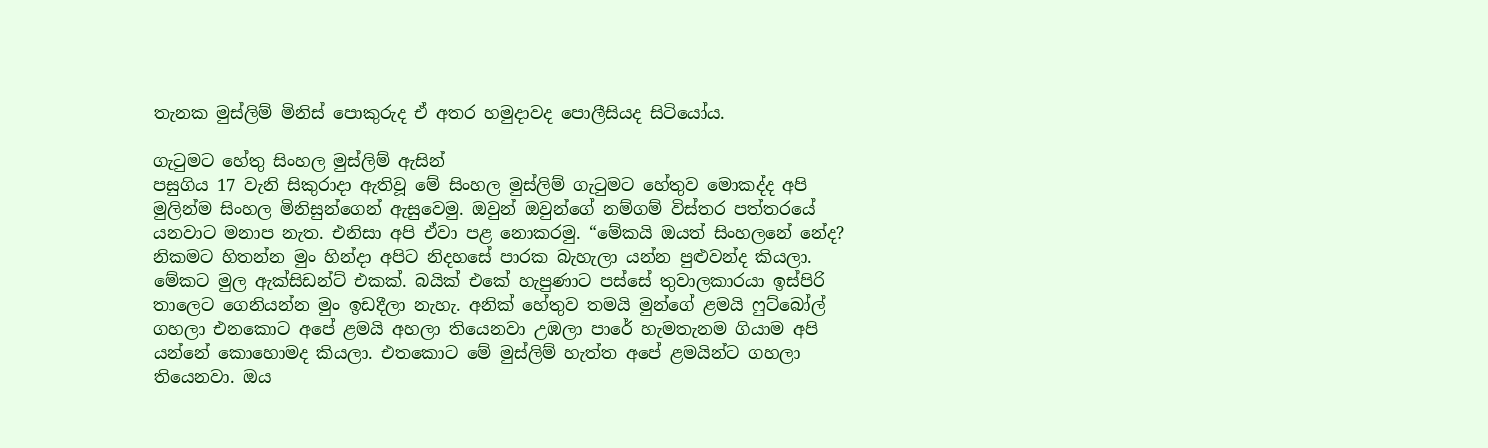තැනක මුස්ලිම් මිනිස් පොකුරුද ඒ අතර හමුදාවද පොලීසියද සිටියෝය.

ගැටුමට හේතු සිංහල මුස්ලිම් ඇසින්
පසුගිය 17 වැනි සිකුරාදා ඇතිවූ මේ සිංහල මුස්ලිම් ගැටුමට හේතුව මොකද්ද අපි මුලින්ම සිංහල මිනිසුන්ගෙන් ඇසුවෙමු. ඔවුන් ඔවුන්ගේ නම්ගම් විස්තර පත්තරයේ යනවාට මනාප නැත. එනිසා අපි ඒවා පළ නොකරමු. “මේකයි ඔයත් සිංහලනේ නේද? නිකමට හිතන්න මුං හින්දා අපිට නිදහසේ පාරක බැහැලා යන්න පුළුවන්ද කියලා. මේකට මුල ඇක්සිඩන්ට් එකක්. බයික් එකේ හැපුණාට පස්සේ තුවාලකාරයා ඉස්පිරි තාලෙට ගෙනියන්න මුං ඉඩදීලා නැහැ. අනික් හේතුව තමයි මුන්ගේ ළමයි ෆුට්බෝල් ගහලා එනකොට අපේ ළමයි අහලා තියෙනවා උඹලා පාරේ හැමතැනම ගියාම අපි යන්නේ කොහොමද කියලා. එතකොට මේ මුස්ලිම් හැත්ත අපේ ළමයින්ට ගහලා තියෙනවා. ඔය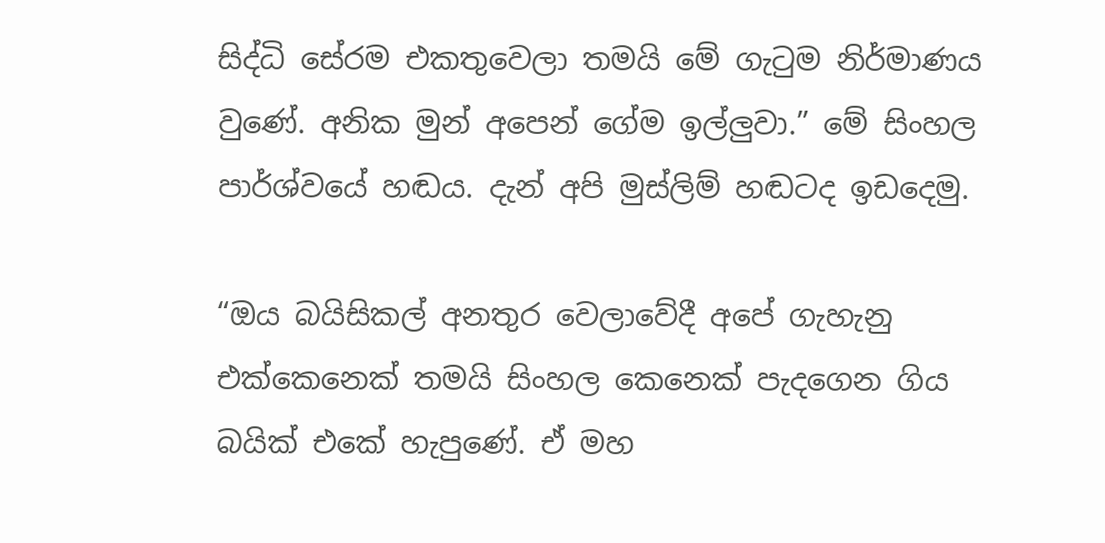සිද්ධි සේරම එකතුවෙලා තමයි මේ ගැටුම නිර්මාණය වුණේ. අනික මුන් අපෙන් ගේම ඉල්ලුවා.” මේ සිංහල පාර්ශ්වයේ හඬය. දැන් අපි මුස්ලිම් හඬටද ඉඩදෙමු.

“ඔය බයිසිකල් අනතුර වෙලාවේදී අපේ ගැහැනු එක්කෙනෙක් තමයි සිංහල කෙනෙක් පැදගෙන ගිය බයික් එකේ හැපුණේ. ඒ මහ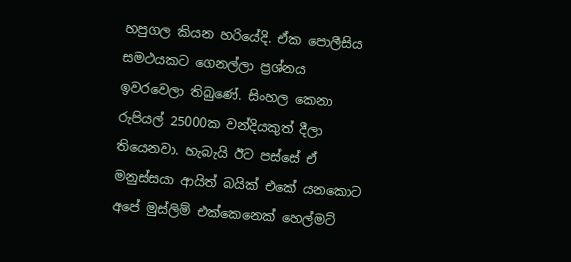හපුගල කියන හරියේදි. ඒක පොලීසිය සමථයකට ගෙනල්ලා ප්‍රශ්නය ඉවරවෙලා තිබුණේ. සිංහල කෙනා රුපියල් 25000ක වන්දියකුත් දීලා තියෙනවා. හැබැයි ඊට පස්සේ ඒ මනුස්සයා ආයිත් බයික් එකේ යනකොට අපේ මුස්ලිම් එක්කෙනෙක් හෙල්මට්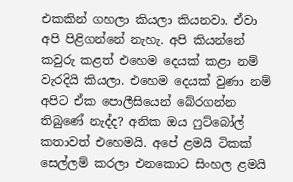එකකින් ගහලා කියලා කියනවා. ඒවා අපි පිළිගන්නේ නැහැ. අපි කියන්නේ කවුරු කළත් එහෙම දෙයක් කළා නම් වැරදියි කියලා. එහෙම දෙයක් වුණා නම් අපිට ඒක පොලීසියෙන් බේරගන්න තිබුණේ නැද්ද? අනික ඔය ෆුට්බෝල් කතාවත් එහෙමයි. අපේ ළමයි ටිකක් සෙල්ලම් කරලා එනකොට සිංහල ළමයි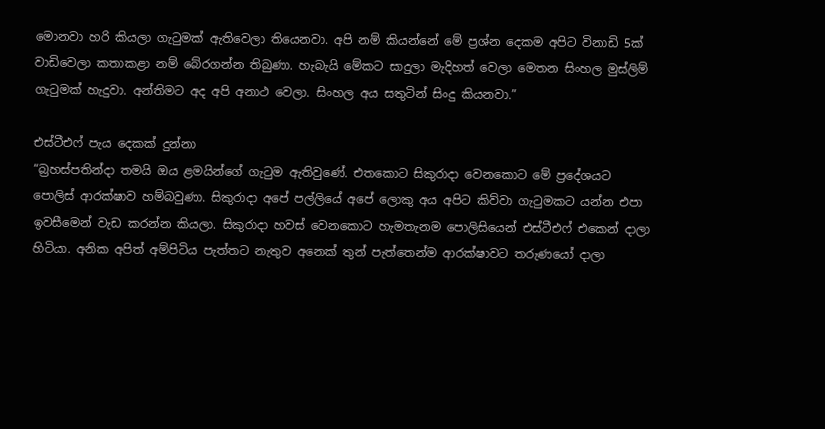මොනවා හරි කියලා ගැටුමක් ඇතිවෙලා තියෙනවා. අපි නම් කියන්නේ මේ ප්‍රශ්න දෙකම අපිට විනාඩි 5ක් වාඩිවෙලා කතාකළා නම් බේරගන්න තිබුණා. හැබැයි මේකට සාදුලා මැදිහත් වෙලා මෙතන සිංහල මුස්ලිම් ගැටුමක් හැදුවා. අන්තිමට අද අපි අනාථ වෙලා. සිංහල අය සතුටින් සිංදු කියනවා.”

එස්ටීඑෆ් පැය දෙකක් දුන්නා
“බ්‍රහස්පතින්දා තමයි ඔය ළමයින්ගේ ගැටුම ඇතිවුණේ. එතකොට සිකුරාදා වෙනකොට මේ ප්‍රදේශයට පොලිස් ආරක්ෂාව හම්බවුණා. සිකුරාදා අපේ පල්ලියේ අපේ ලොකු අය අපිට කිව්වා ගැටුමකට යන්න එපා ඉවසීමෙන් වැඩ කරන්න කියලා. සිකුරාදා හවස් වෙනකොට හැමතැනම පොලිසියෙන් එස්ටීඑෆ් එකෙන් දාලා හිටියා. අනික අපිත් අම්පිටිය පැත්තට නැතුව අනෙක් තුන් පැත්තෙන්ම ආරක්ෂාවට තරුණයෝ දාලා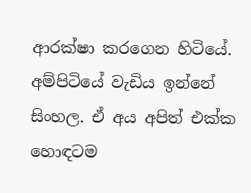ආරක්ෂා කරගෙන හිටියේ. අම්පිටියේ වැඩිය ඉන්නේ සිංහල. ඒ අය අපිත් එක්ක හොඳටම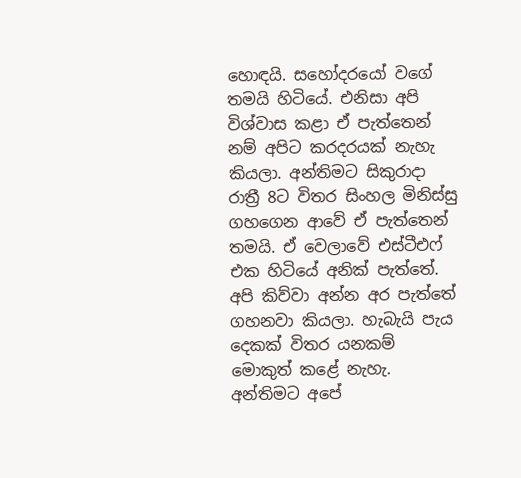හොඳයි. සහෝදරයෝ වගේ තමයි හිටියේ. එනිසා අපි විශ්වාස කළා ඒ පැත්තෙන් නම් අපිට කරදරයක් නැහැ කියලා. අන්තිමට සිකුරාදා රාත්‍රී 8ට විතර සිංහල මිනිස්සු ගහගෙන ආවේ ඒ පැත්තෙන් තමයි. ඒ වෙලාවේ එස්ටීඑෆ් එක හිටියේ අනික් පැත්තේ. අපි කිව්වා අන්න අර පැත්තේ ගහනවා කියලා. හැබැයි පැය දෙකක් විතර යනකම් මොකුත් කළේ නැහැ. අන්තිමට අපේ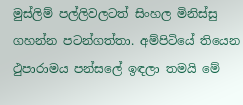මුස්ලිම් පල්ලිවලටත් සිංහල මිනිස්සු ගහන්න පටන්ගත්තා. අම්පිටියේ තියෙන ථුපාරාමය පන්සලේ ඉඳලා තමයි මේ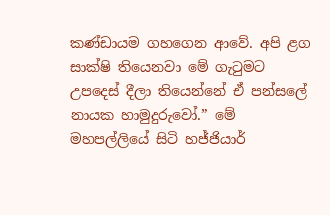කණ්ඩායම ගහගෙන ආවේ. අපි ළග සාක්ෂි තියෙනවා මේ ගැටුමට උපදෙස් දීලා තියෙන්නේ ඒ පන්සලේ නායක හාමුදුරුවෝ.” මේ මහපල්ලියේ සිටි හජ්ජියාර්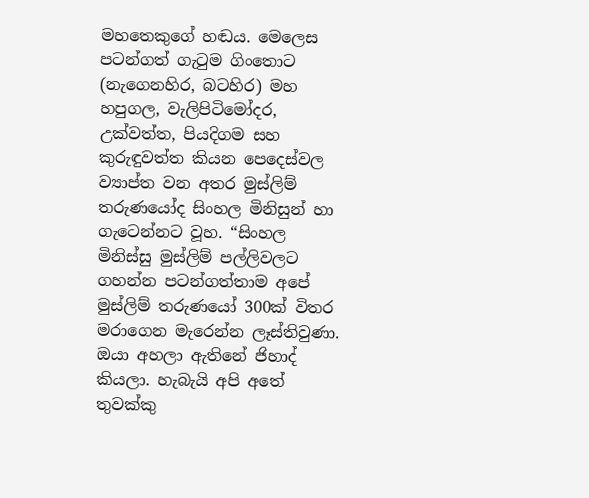මහතෙකුගේ හඬය. මෙලෙස පටන්ගත් ගැටුම ගිංතොට (නැගෙනහිර, බටහිර) මහ හපුගල, වැලිපිටිමෝදර, උක්වත්ත, පියදිගම සහ කුරුඳුවත්ත කියන පෙදෙස්වල ව්‍යාප්ත වන අතර මුස්ලිම් තරුණයෝද සිංහල මිනිසුන් හා ගැටෙන්නට වූහ. “සිංහල මිනිස්සු මුස්ලිම් පල්ලිවලට ගහන්න පටන්ගත්තාම අපේ මුස්ලිම් තරුණයෝ 300ක් විතර මරාගෙන මැරෙන්න ලෑස්තිවුණා. ඔයා අහලා ඇතිනේ ජිහාද් කියලා. හැබැයි අපි අතේ තුවක්කු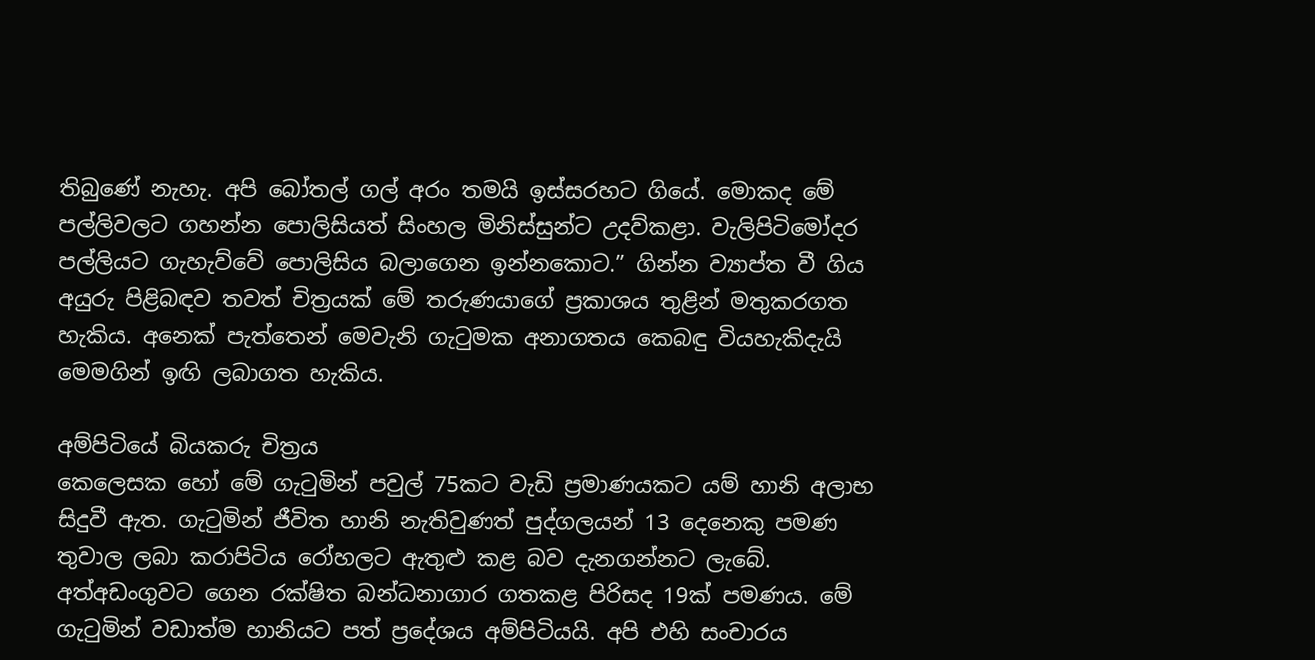තිබුණේ නැහැ. අපි බෝතල් ගල් අරං තමයි ඉස්සරහට ගියේ. මොකද මේ පල්ලිවලට ගහන්න පොලිසියත් සිංහල මිනිස්සුන්ට උදව්කළා. වැලිපිටිමෝදර පල්ලියට ගැහැව්වේ පොලිසිය බලාගෙන ඉන්නකොට.” ගින්න ව්‍යාප්ත වී ගිය අයුරු පිළිබඳව තවත් චිත්‍රයක් මේ තරුණයාගේ ප්‍රකාශය තුළින් මතුකරගත හැකිය. අනෙක් පැත්තෙන් මෙවැනි ගැටුමක අනාගතය කෙබඳු වියහැකිදැයි මෙමගින් ඉඟි ලබාගත හැකිය.

අම්පිටියේ බියකරු චිත්‍රය
කෙලෙසක හෝ මේ ගැටුමින් පවුල් 75කට වැඩි ප්‍රමාණයකට යම් හානි අලාභ සිදුවී ඇත. ගැටුමින් ජීවිත හානි නැතිවුණත් පුද්ගලයන් 13 දෙනෙකු පමණ තුවාල ලබා කරාපිටිය රෝහලට ඇතුළු කළ බව දැනගන්නට ලැබේ. අත්අඩංගුවට ගෙන රක්ෂිත බන්ධනාගාර ගතකළ පිරිසද 19ක් පමණය. මේ ගැටුමින් වඩාත්ම හානියට පත් ප්‍රදේශය අම්පිටියයි. අපි එහි සංචාරය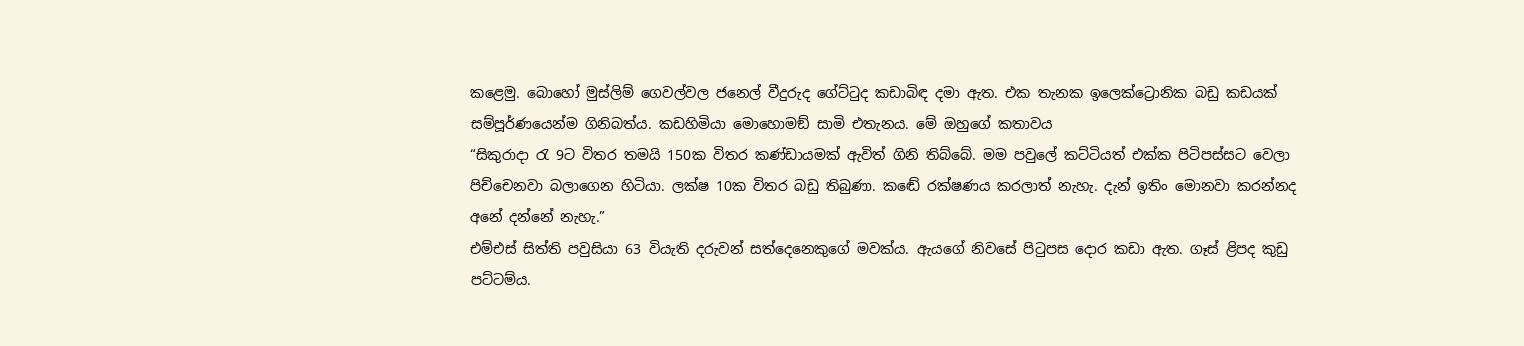කළෙමු. බොහෝ මුස්ලිම් ගෙවල්වල ජනෙල් වීදුරුද ගේට්ටුද කඩාබිඳ දමා ඇත. එක තැනක ඉලෙක්ට්‍රොනික බඩු කඩයක් සම්පූර්ණයෙන්ම ගිනිබත්ය. කඩහිමියා මොහොමඞ් සාමි එතැනය. මේ ඔහුගේ කතාවය
“සිකුරාදා රැ 9ට විතර තමයි 150ක විතර කණ්ඩායමක් ඇවිත් ගිනි තිබ්බේ. මම පවුලේ කට්ටියත් එක්ක පිටිපස්සට වෙලා පිච්චෙනවා බලාගෙන හිටියා. ලක්ෂ 10ක විතර බඩු තිබුණා. කඬේ රක්ෂණය කරලාත් නැහැ. දැන් ඉතිං මොනවා කරන්නද අනේ දන්නේ නැහැ.”
එම්එස් සිත්ති පවුසියා 63 වියැති දරුවන් සත්දෙනෙකුගේ මවක්ය. ඇයගේ නිවසේ පිටුපස දොර කඩා ඇත. ගෑස් ළිපද කුඩු පට්ටම්ය.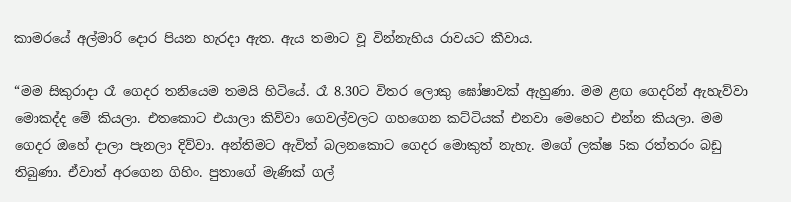කාමරයේ අල්මාරි දොර පියන හැරදා ඇත. ඇය තමාට වූ වින්නැහිය රාවයට කීවාය.

“මම සිකුරාදා රෑ ගෙදර තනියෙම තමයි හිටියේ. රෑ 8.30ට විතර ලොකු ඝෝෂාවක් ඇහුණා. මම ළඟ ගෙදරින් ඇහැව්වා මොකද්ද මේ කියලා. එතකොට එයාලා කිව්වා ගෙවල්වලට ගහගෙන කට්ටියක් එනවා මෙහෙට එන්න කියලා. මම ගෙදර ඔහේ දාලා පැනලා දිව්වා. අන්තිමට ඇවිත් බලනකොට ගෙදර මොකුත් නැහැ. මගේ ලක්ෂ 5ක රත්තරං බඩු තිබුණා. ඒවාත් අරගෙන ගිහිං. පුතාගේ මැණික් ගල්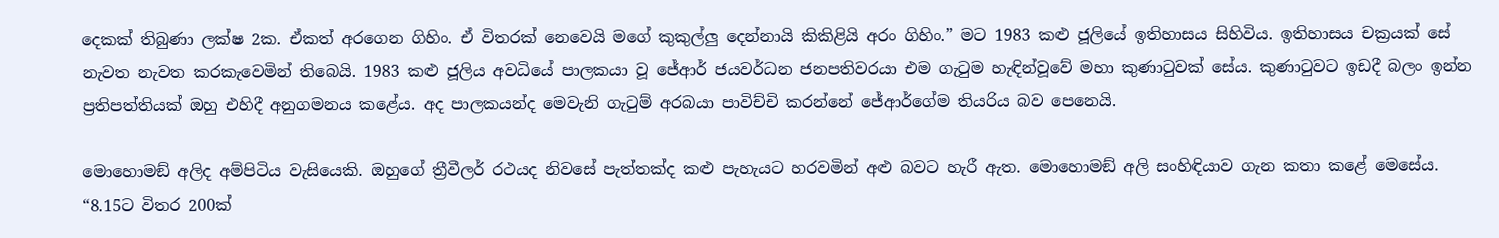දෙකක් තිබුණා ලක්ෂ 2ක. ඒකත් අරගෙන ගිහිං. ඒ විතරක් නෙවෙයි මගේ කුකුල්ලු දෙන්නායි කිකිළියි අරං ගිහිං.” මට 1983 කළු ජූලියේ ඉතිහාසය සිහිවිය. ඉතිහාසය චක්‍රයක් සේ නැවත නැවත කරකැවෙමින් තිබෙයි. 1983 කළු ජූලිය අවධියේ පාලකයා වූ ජේආර් ජයවර්ධන ජනපතිවරයා එම ගැටුම හැඳින්වූවේ මහා කුණාටුවක් සේය. කුණාටුවට ඉඩදී බලං ඉන්න ප්‍රතිපත්තියක් ඔහු එහිදී අනුගමනය කළේය. අද පාලකයන්ද මෙවැනි ගැටුම් අරබයා පාවිච්චි කරන්නේ ජේආර්ගේම තියරිය බව පෙනෙයි.

මොහොමඞ් අලිද අම්පිටිය වැසියෙකි. ඔහුගේ ත්‍රීවීලර් රථයද නිවසේ පැත්තක්ද කළු පැහැයට හරවමින් අළු බවට හැරී ඇත. මොහොමඞ් අලි සංහිඳියාව ගැන කතා කළේ මෙසේය.
“8.15ට විතර 200ක්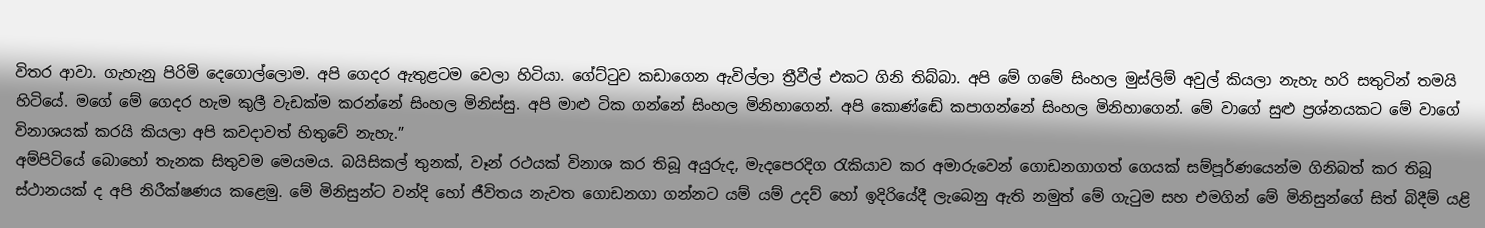විතර ආවා. ගැහැනු පිරිමි දෙගොල්ලොම. අපි ගෙදර ඇතුළටම වෙලා හිටියා. ගේට්ටුව කඩාගෙන ඇවිල්ලා ත්‍රීවීල් එකට ගිනි තිබ්බා. අපි මේ ගමේ සිංහල මුස්ලිම් අවුල් කියලා නැහැ හරි සතුටින් තමයි හිටියේ. මගේ මේ ගෙදර හැම කුලී වැඩක්ම කරන්නේ සිංහල මිනිස්සු. අපි මාළු ටික ගන්නේ සිංහල මිනිහාගෙන්. අපි කොණ්ඬේ කපාගන්නේ සිංහල මිනිහාගෙන්. මේ වාගේ සුළු ප්‍රශ්නයකට මේ වාගේ විනාශයක් කරයි කියලා අපි කවදාවත් හිතුවේ නැහැ.”
අම්පිටියේ බොහෝ තැනක සිතුවම මෙයමය. බයිසිකල් තුනක්, වෑන් රථයක් විනාශ කර තිබූ අයුරුද, මැදපෙරදිග රැකියාව කර අමාරුවෙන් ගොඩනගාගත් ගෙයක් සම්පූර්ණයෙන්ම ගිනිබත් කර තිබූ ස්ථානයක් ද අපි නිරීක්ෂණය කළෙමු. මේ මිනිසුන්ට වන්දි හෝ ජීවිතය නැවත ගොඩනගා ගන්නට යම් යම් උදව් හෝ ඉදිරියේදී ලැබෙනු ඇති නමුත් මේ ගැටුම සහ එමගින් මේ මිනිසුන්ගේ සිත් බිදීම් යළි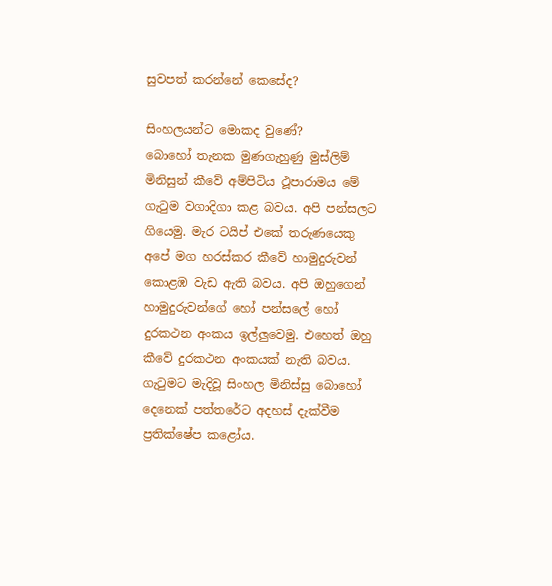සුවපත් කරන්නේ කෙසේද?

සිංහලයන්ට මොකද වුණේ?
බොහෝ තැනක මුණගැහුණු මුස්ලිම් මිනිසුන් කීවේ අම්පිටිය ථූපාරාමය මේ ගැටුම වගාදිගා කළ බවය. අපි පන්සලට ගියෙමු. මැර ටයිප් එකේ තරුණයෙකු අපේ මග හරස්කර කීවේ හාමුදුරුවන් කොළඹ වැඩ ඇති බවය. අපි ඔහුගෙන් හාමුදුරුවන්ගේ හෝ පන්සලේ හෝ දුරකථන අංකය ඉල්ලුවෙමු. එහෙත් ඔහු කීවේ දුරකථන අංකයක් නැති බවය. ගැටුමට මැදිවූ සිංහල මිනිස්සු බොහෝ දෙනෙක් පත්තරේට අදහස් දැක්වීම ප්‍රතික්ෂේප කළෝය.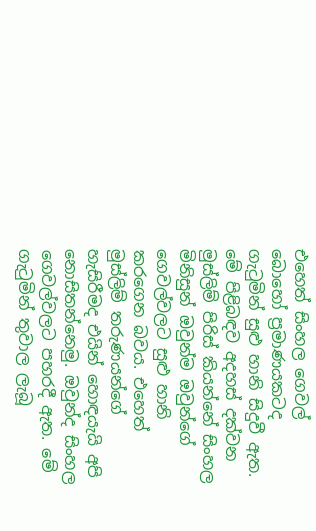එහෙත් සිංහල ගෙවල් බොහෝ ප්‍රමාණයකටද ගැටුමින් සුළු හානි සිදුවී ඇත. මේ පිළිබඳව අදහස් දක්වන මුස්ලිම් පිරිස් කියන්නේ සිංහල මිනිසුන් ඔවුන්ම ඔවුන්ගේ ගෙවල්වලට සුළු හානි කරගෙන බවය. එහෙත් මුස්ලිම් තරුණයන්ගේ හැසිරීමද එයින් හොඳයැයි අපි නොසිතන්නෙමු. ඔවුන්ද සිංහල ගෙවල්වලට පහරදී ඇත. මේ ගැටුමින් තුවාල ලැබූ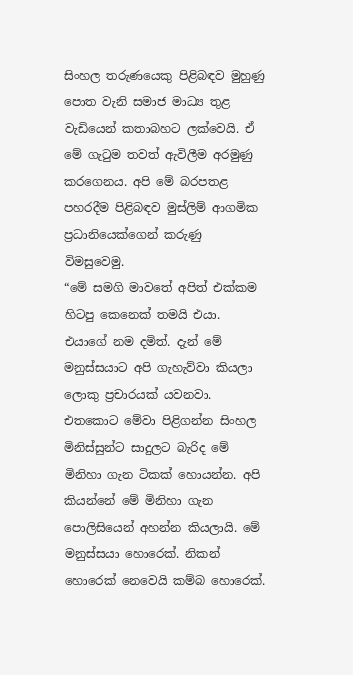සිංහල තරුණයෙකු පිළිබඳව මුහුණු පොත වැනි සමාජ මාධ්‍ය තුළ වැඩියෙන් කතාබහට ලක්වෙයි. ඒ මේ ගැටුම තවත් ඇවිලීම අරමුණු කරගෙනය. අපි මේ බරපතළ පහරදීම පිළිබඳව මුස්ලිම් ආගමික ප්‍රධානියෙක්ගෙන් කරුණු විමසුවෙමු.
“මේ සමගි මාවතේ අපිත් එක්කම හිටපු කෙනෙක් තමයි එයා. එයාගේ නම දමිත්. දැන් මේ මනුස්සයාට අපි ගැහැව්වා කියලා ලොකු ප්‍රචාරයක් යවනවා. එතකොට මේවා පිළිගන්න සිංහල මිනිස්සුන්ට සාදුලට බැරිද මේ මිනිහා ගැන ටිකක් හොයන්න. අපි කියන්නේ මේ මිනිහා ගැන පොලිසියෙන් අහන්න කියලායි. මේ මනුස්සයා හොරෙක්. නිකන් හොරෙක් නෙවෙයි කම්බ හොරෙක්.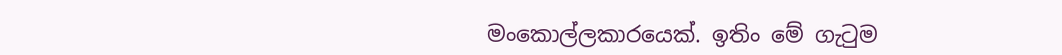මංකොල්ලකාරයෙක්. ඉතිං මේ ගැටුම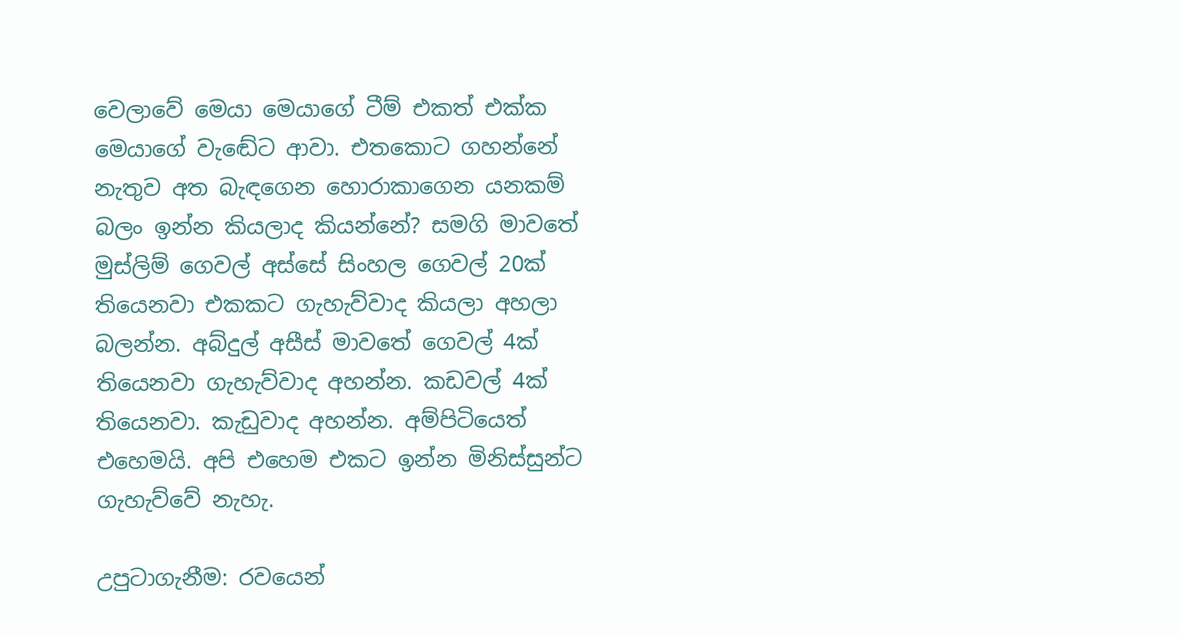වෙලාවේ මෙයා මෙයාගේ ටීම් එකත් එක්ක මෙයාගේ වැඬේට ආවා. එතකොට ගහන්නේ නැතුව අත බැඳගෙන හොරාකාගෙන යනකම් බලං ඉන්න කියලාද කියන්නේ? සමගි මාවතේ මුස්ලිම් ගෙවල් අස්සේ සිංහල ගෙවල් 20ක් තියෙනවා එකකට ගැහැව්වාද කියලා අහලා බලන්න. අබ්දුල් අසීස් මාවතේ ගෙවල් 4ක් තියෙනවා ගැහැව්වාද අහන්න. කඩවල් 4ක් තියෙනවා. කැඩුවාද අහන්න. අම්පිටියෙත් එහෙමයි. අපි එහෙම එකට ඉන්න මිනිස්සුන්ට ගැහැව්වේ නැහැ.

උපුටාගැනීම: රවයෙන්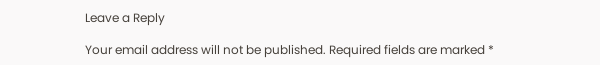Leave a Reply

Your email address will not be published. Required fields are marked *